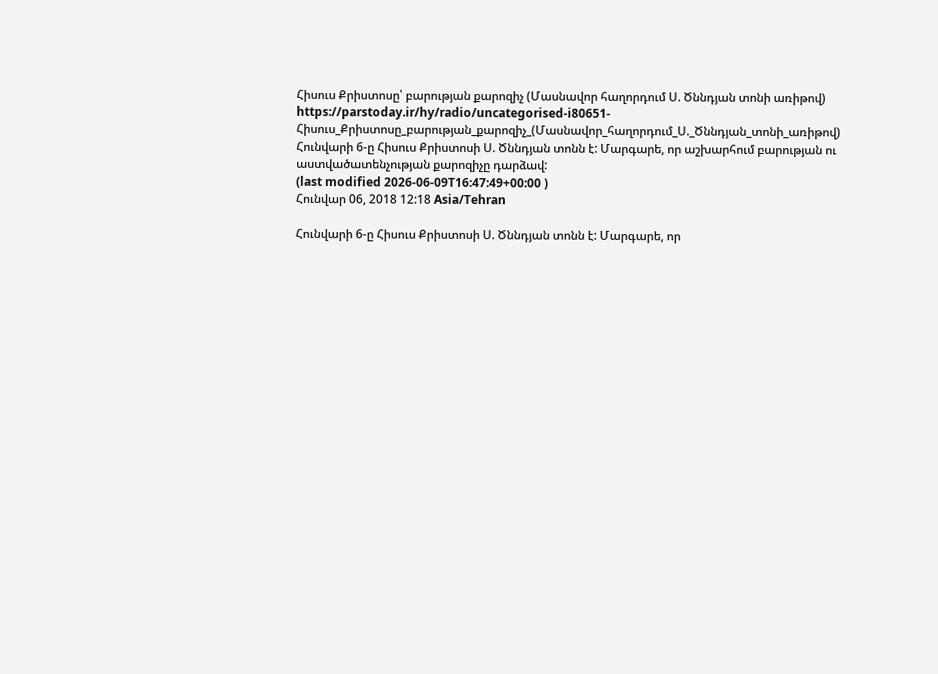Հիսուս Քրիստոսը՝ բարության քարոզիչ (Մասնավոր հաղորդում Ս. Ծննդյան տոնի առիթով)
https://parstoday.ir/hy/radio/uncategorised-i80651-Հիսուս_Քրիստոսը_բարության_քարոզիչ_(Մասնավոր_հաղորդում_Ս._Ծննդյան_տոնի_առիթով)
Հունվարի 6-ը Հիսուս Քրիստոսի Ս. Ծննդյան տոնն է: Մարգարե, որ աշխարհում բարության ու աստվածատենչության քարոզիչը դարձավ:
(last modified 2026-06-09T16:47:49+00:00 )
Հունվար 06, 2018 12:18 Asia/Tehran

Հունվարի 6-ը Հիսուս Քրիստոսի Ս. Ծննդյան տոնն է: Մարգարե, որ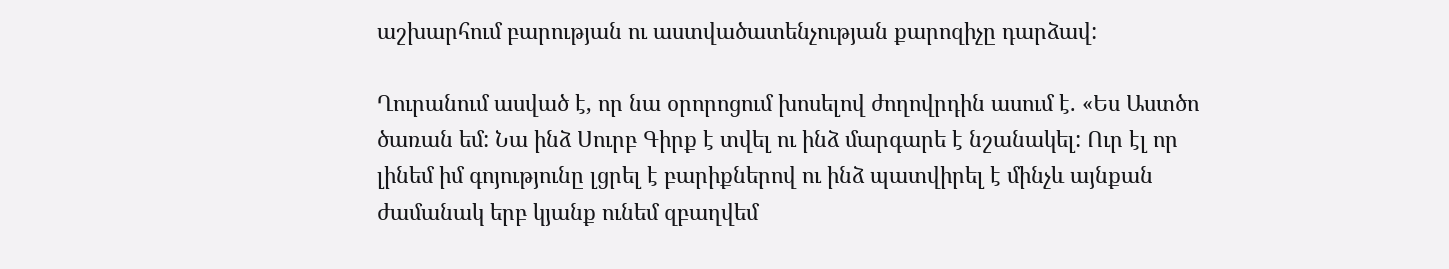աշխարհում բարության ու աստվածատենչության քարոզիչը դարձավ:

Ղուրանում ասված է, որ նա օրորոցում խոսելով ժողովրդին ասում է. «Ես Աստծո ծառան եմ: Նա ինձ Սուրբ Գիրք է տվել ու ինձ մարգարե է նշանակել: Ուր էլ որ լինեմ իմ գոյությունը լցրել է բարիքներով ու ինձ պատվիրել է մինչև այնքան ժամանակ երբ կյանք ունեմ զբաղվեմ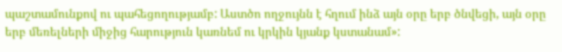պաշտամունքով ու պահեցողությամբ: Աստծո ողջույնն է հղում ինձ այն օրը երբ ծնվեցի, այն օրը երբ մեռելների միջից հարություն կառնեմ ու կրկին կյանք կստանամ»: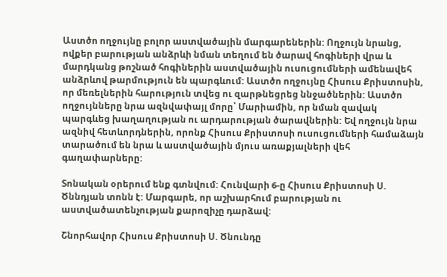Աստծո ողջույնը բոլոր աստվածային մարգարեներին: Ողջույն նրանց, ովքեր բարության անձրևի նման տեղում են ծարավ հոգիների վրա և մարդկանց թոշնած հոգիներին աստվածային ուսուցումների ամենավեհ անձրևով թարմություն են պարգևում: Աստծո ողջույնը Հիսուս Քրիստոսին, որ մեռելներին հարություն տվեց ու զարթնեցրեց ննջածներին: Աստծո ողջույնները նրա ազնվափայլ մորը՝ Մարիամին, որ նման զավակ պարգևեց խաղաղության ու արդարության ծարավներին: Եվ ողջույն նրա ազնիվ հետևորդներին, որոնք Հիսուս Քրիստոսի ուսուցումների համաձայն տարածում են նրա և աստվածային մյուս առաքյալների վեհ գաղափարները:

Տոնական օրերում ենք գտնվում: Հունվարի 6-ը Հիսուս Քրիստոսի Ս. Ծննդյան տոնն է: Մարգարե, որ աշխարհում բարության ու աստվածատենչության քարոզիչը դարձավ:

Շնորհավոր Հիսուս Քրիստոսի Ս. Ծնունդը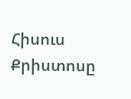Հիսուս Քրիստոսը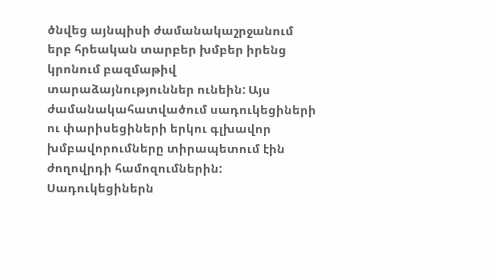ծնվեց այնպիսի ժամանակաշրջանում երբ հրեական տարբեր խմբեր իրենց կրոնում բազմաթիվ տարաձայնություններ ունեին: Այս ժամանակահատվածում սադուկեցիների ու փարիսեցիների երկու գլխավոր խմբավորումները տիրապետում էին ժողովրդի համոզումներին: Սադուկեցիներն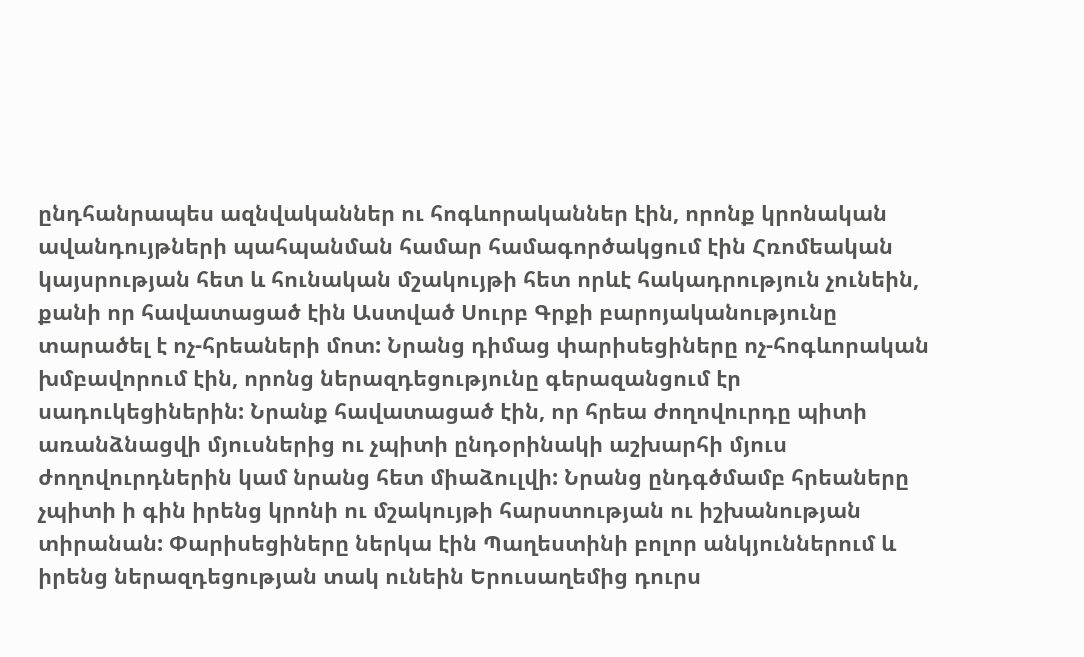ընդհանրապես ազնվականներ ու հոգևորականներ էին, որոնք կրոնական ավանդույթների պահպանման համար համագործակցում էին Հռոմեական կայսրության հետ և հունական մշակույթի հետ որևէ հակադրություն չունեին, քանի որ հավատացած էին Աստված Սուրբ Գրքի բարոյականությունը տարածել է ոչ-հրեաների մոտ: Նրանց դիմաց փարիսեցիները ոչ-հոգևորական խմբավորում էին, որոնց ներազդեցությունը գերազանցում էր սադուկեցիներին: Նրանք հավատացած էին, որ հրեա ժողովուրդը պիտի առանձնացվի մյուսներից ու չպիտի ընդօրինակի աշխարհի մյուս ժողովուրդներին կամ նրանց հետ միաձուլվի: Նրանց ընդգծմամբ հրեաները չպիտի ի գին իրենց կրոնի ու մշակույթի հարստության ու իշխանության տիրանան: Փարիսեցիները ներկա էին Պաղեստինի բոլոր անկյուններում և իրենց ներազդեցության տակ ունեին Երուսաղեմից դուրս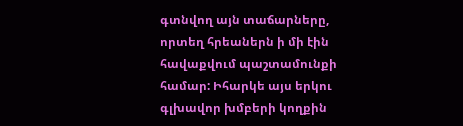գտնվող այն տաճարները, որտեղ հրեաներն ի մի էին հավաքվում պաշտամունքի համար: Իհարկե այս երկու գլխավոր խմբերի կողքին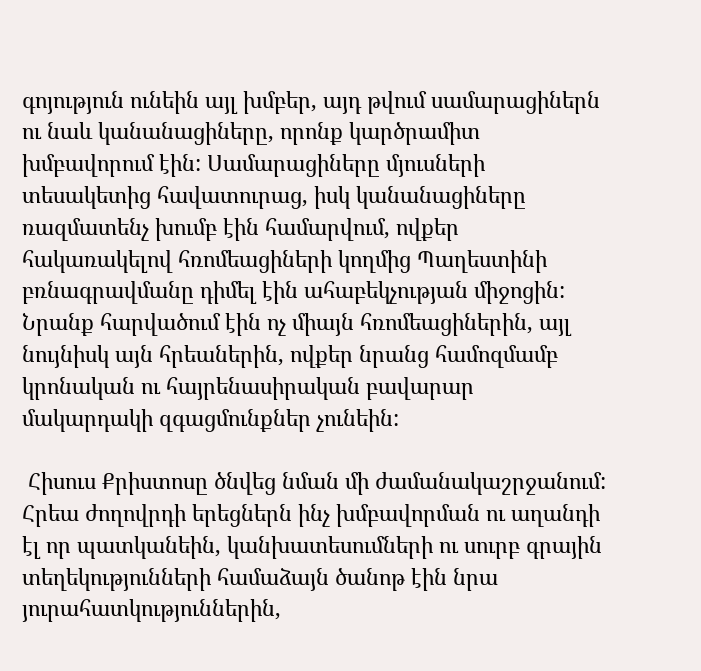գոյություն ունեին այլ խմբեր, այդ թվում սամարացիներն ու նաև կանանացիները, որոնք կարծրամիտ խմբավորում էին: Սամարացիները մյուսների տեսակետից հավատուրաց, իսկ կանանացիները ռազմատենչ խումբ էին համարվում, ովքեր հակառակելով հռոմեացիների կողմից Պաղեստինի բռնագրավմանը դիմել էին ահաբեկչության միջոցին: Նրանք հարվածում էին ոչ միայն հռոմեացիներին, այլ նույնիսկ այն հրեաներին, ովքեր նրանց համոզմամբ կրոնական ու հայրենասիրական բավարար մակարդակի զգացմունքներ չունեին:

 Հիսուս Քրիստոսը ծնվեց նման մի ժամանակաշրջանում: Հրեա ժողովրդի երեցներն ինչ խմբավորման ու աղանդի էլ որ պատկանեին, կանխատեսումների ու սուրբ գրային տեղեկությունների համաձայն ծանոթ էին նրա յուրահատկություններին,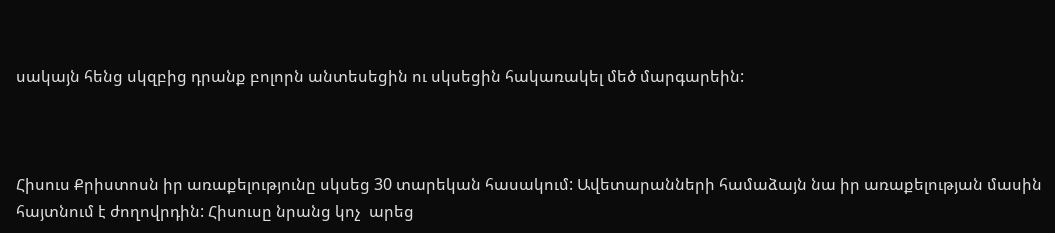սակայն հենց սկզբից դրանք բոլորն անտեսեցին ու սկսեցին հակառակել մեծ մարգարեին:



Հիսուս Քրիստոսն իր առաքելությունը սկսեց 30 տարեկան հասակում: Ավետարանների համաձայն նա իր առաքելության մասին հայտնում է ժողովրդին: Հիսուսը նրանց կոչ  արեց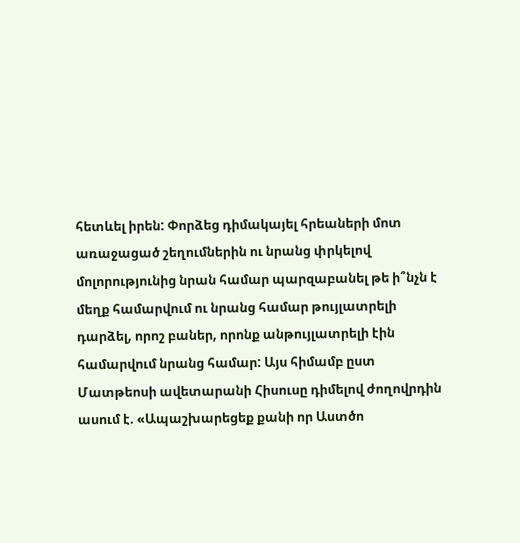հետևել իրեն: Փորձեց դիմակայել հրեաների մոտ առաջացած շեղումներին ու նրանց փրկելով մոլորությունից նրան համար պարզաբանել թե ի՞նչն է մեղք համարվում ու նրանց համար թույլատրելի դարձել, որոշ բաներ, որոնք անթույլատրելի էին համարվում նրանց համար: Այս հիմամբ ըստ Մատթեոսի ավետարանի Հիսուսը դիմելով ժողովրդին ասում է. «Ապաշխարեցեք քանի որ Աստծո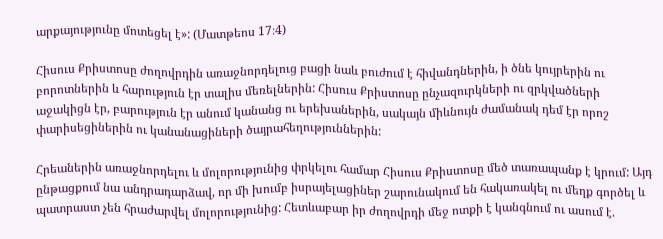արքայությունը մոտեցել է»: (Մատթեոս 17։4)

Հիսուս Քրիստոսը ժողովրդին առաջնորդելուց բացի նաև բուժում է հիվանդներին, ի ծնե կույրերին ու բորոտներին և հարություն էր տալիս մեռելներին: Հիսուս Քրիստոսը ընչազուրկների ու զրկվածների աջակիցն էր, բարություն էր անում կանանց ու երեխաներին, սակայն միևնույն ժամանակ դեմ էր որոշ փարիսեցիներին ու կանանացիների ծայրահեղություններին:

Հրեաներին առաջնորդելու և մոլորությունից փրկելու համար Հիսուս Քրիստոսը մեծ տառապանք է կրում: Այդ ընթացքում նա անդրադարձավ, որ մի խումբ իսրայելացիներ շարունակում են հակառակել ու մեղք գործել և պատրաստ չեն հրաժարվել մոլորությունից: Հետևաբար իր ժողովրդի մեջ ոտքի է կանգնում ու ասում է.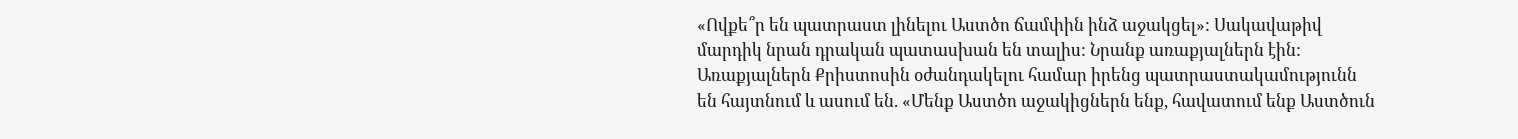«Ովքե՞ր են պատրաստ լինելու Աստծո ճամփին ինձ աջակցել»: Սակավաթիվ մարդիկ նրան դրական պատասխան են տալիս: Նրանք առաքյալներն էին: Առաքյալներն Քրիստոսին օժանդակելու համար իրենց պատրաստակամությունն են հայտնում և ասում են. «Մենք Աստծո աջակիցներն ենք, հավատում ենք Աստծուն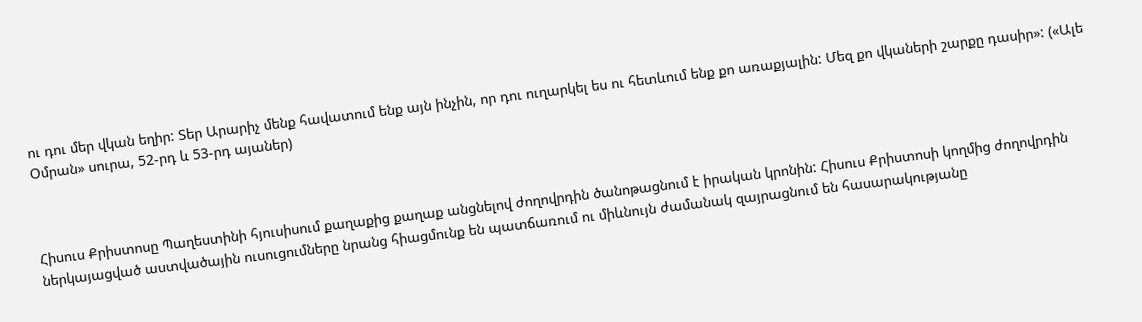ու դու մեր վկան եղիր: Տեր Արարիչ մենք հավատում ենք այն ինչին, որ դու ուղարկել ես ու հետևում ենք քո առաքյալին: Մեզ քո վկաների շարքը դասիր»: («Ալե Օմրան» սուրա, 52-րդ և 53-րդ այաներ)



Հիսուս Քրիստոսը Պաղեստինի հյուսիսում քաղաքից քաղաք անցնելով ժողովրդին ծանոթացնում է իրական կրոնին: Հիսուս Քրիստոսի կողմից ժողովրդին ներկայացված աստվածային ուսուցումները նրանց հիացմունք են պատճառում ու միևնույն ժամանակ զայրացնում են հասարակությանը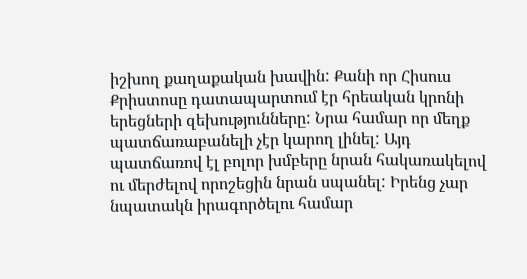իշխող քաղաքական խավին: Քանի որ Հիսուս Քրիստոսը դատապարտում էր հրեական կրոնի երեցների զեխությունները: Նրա համար որ մեղք պատճառաբանելի չէր կարող լինել: Այդ պատճառով էլ բոլոր խմբերը նրան հակառակելով ու մերժելով որոշեցին նրան սպանել: Իրենց չար նպատակն իրագործելու համար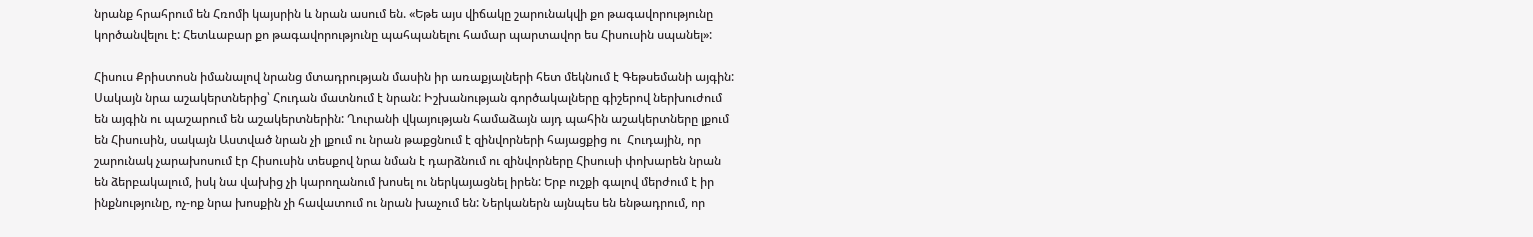նրանք հրահրում են Հռոմի կայսրին և նրան ասում են. «Եթե այս վիճակը շարունակվի քո թագավորությունը կործանվելու է: Հետևաբար քո թագավորությունը պահպանելու համար պարտավոր ես Հիսուսին սպանել»:

Հիսուս Քրիստոսն իմանալով նրանց մտադրության մասին իր առաքյալների հետ մեկնում է Գեթսեմանի այգին: Սակայն նրա աշակերտներից՝ Հուդան մատնում է նրան: Իշխանության գործակալները գիշերով ներխուժում են այգին ու պաշարում են աշակերտներին: Ղուրանի վկայության համաձայն այդ պահին աշակերտները լքում են Հիսուսին, սակայն Աստված նրան չի լքում ու նրան թաքցնում է զինվորների հայացքից ու  Հուդային, որ շարունակ չարախոսում էր Հիսուսին տեսքով նրա նման է դարձնում ու զինվորները Հիսուսի փոխարեն նրան են ձերբակալում, իսկ նա վախից չի կարողանում խոսել ու ներկայացնել իրեն: Երբ ուշքի գալով մերժում է իր ինքնությունը, ոչ-ոք նրա խոսքին չի հավատում ու նրան խաչում են: Ներկաներն այնպես են ենթադրում, որ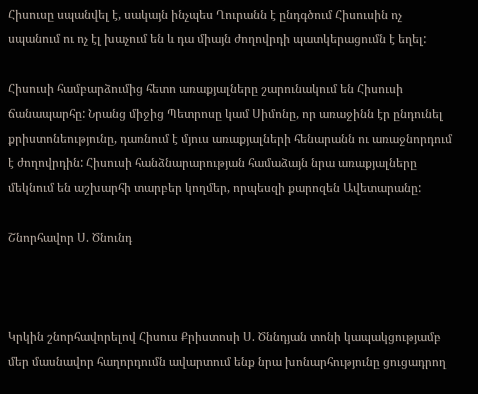Հիսուսը սպանվել է, սակայն ինչպես Ղուրանն է ընդգծում Հիսուսին ոչ սպանում ու ոչ էլ խաչում են և դա միայն ժողովրդի պատկերացումն է եղել:

Հիսուսի համբարձումից հետո առաքյալները շարունակում են Հիսուսի ճանապարհը: Նրանց միջից Պետրոսը կամ Սիմոնը, որ առաջինն էր ընդունել քրիստոնեությունը, դառնում է մյուս առաքյալների հենարանն ու առաջնորդում է ժողովրդին: Հիսուսի հանձնարարության համաձայն նրա առաքյալները մեկնում են աշխարհի տարբեր կողմեր, որպեսզի քարոզեն Ավետարանը:

Շնորհավոր Ս. Ծնունդ



Կրկին շնորհավորելով Հիսուս Քրիստոսի Ս. Ծննդյան տոնի կապակցությամբ մեր մասնավոր հաղորդումն ավարտում ենք նրա խոնարհությունը ցուցադրող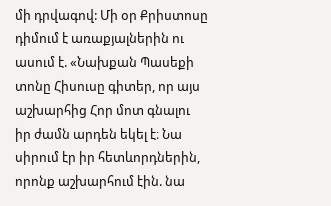մի դրվագով: Մի օր Քրիստոսը դիմում է առաքյալներին ու ասում է. «Նախքան Պասեքի տոնը Հիսուսը գիտեր, որ այս աշխարհից Հոր մոտ գնալու իր ժամն արդեն եկել է։ Նա սիրում էր իր հետևորդներին, որոնք աշխարհում էին. նա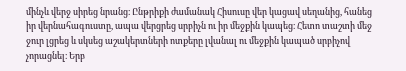մինչև վերջ սիրեց նրանց։ Ընթրիքի ժամանակ Հիսուսը վեր կացավ սեղանից, հանեց իր վերնահագուստը, ապա վերցրեց սրբիչն ու իր մեջքին կապեց։ Հետո տաշտի մեջ ջուր լցրեց և սկսեց աշակերտների ոտքերը լվանալ ու մեջքին կապած սրբիչով չորացնել։ Երբ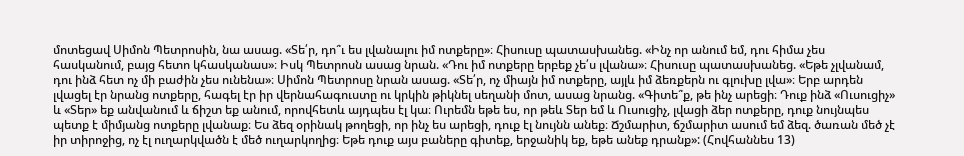մոտեցավ Սիմոն Պետրոսին, նա ասաց. «Տե՛ր, դո՞ւ ես լվանալու իմ ոտքերը»։ Հիսուսը պատասխանեց. «Ինչ որ անում եմ, դու հիմա չես հասկանում, բայց հետո կհասկանաս»։ Իսկ Պետրոսն ասաց նրան. «Դու իմ ոտքերը երբեք չե՛ս լվանա»։ Հիսուսը պատասխանեց. «Եթե չլվանամ, դու ինձ հետ ոչ մի բաժին չես ունենա»։ Սիմոն Պետրոսը նրան ասաց. «Տե՛ր, ոչ միայն իմ ոտքերը, այլև իմ ձեռքերն ու գլուխը լվա»։ Երբ արդեն լվացել էր նրանց ոտքերը, հագել էր իր վերնահագուստը ու կրկին թիկնել սեղանի մոտ, ասաց նրանց. «Գիտե՞ք, թե ինչ արեցի։ Դուք ինձ «Ուսուցիչ» և «Տեր» եք անվանում և ճիշտ եք անում, որովհետև այդպես էլ կա։ Ուրեմն եթե ես, որ թեև Տեր եմ և Ուսուցիչ, լվացի ձեր ոտքերը, դուք նույնպես պետք է միմյանց ոտքերը լվանաք։ Ես ձեզ օրինակ թողեցի, որ ինչ ես արեցի, դուք էլ նույնն անեք։ Ճշմարիտ, ճշմարիտ ասում եմ ձեզ. ծառան մեծ չէ իր տիրոջից, ոչ էլ ուղարկվածն է մեծ ուղարկողից։ Եթե դուք այս բաները գիտեք, երջանիկ եք, եթե անեք դրանք»: (Հովհաննես 13)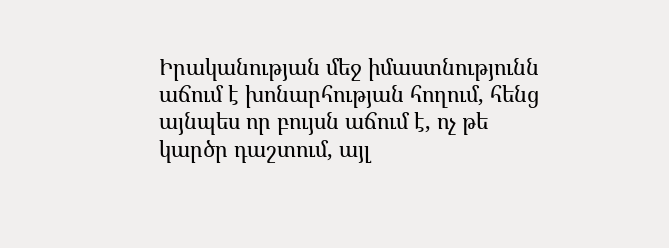Իրականության մեջ իմաստնությունն աճում է խոնարհության հողում, հենց այնպես որ բույսն աճում է, ոչ թե կարծր դաշտում, այլ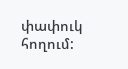փափուկ հողում: